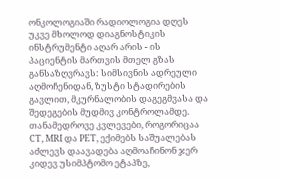ონკოლოგიაში რადიოლოგია დღეს უკვე მხოლოდ დიაგნოსტიკის ინსტრუმენტი აღარ არის - ის პაციენტის მართვის მთელ გზას განსაზღვრავს: სიმსივნის ადრეული აღმოჩენიდან, ზუსტი სტადირების გავლით, მკურნალობის დაგეგმვასა და შედეგების მუდმივ კონტროლამდე.
თანამედროვე კვლევები, როგორიცაა CT, MRI და PET, ექიმებს საშუალებას აძლევს დაავადება აღმოაჩინონ ჯერ კიდევ უსიმპტომო ეტაპზე,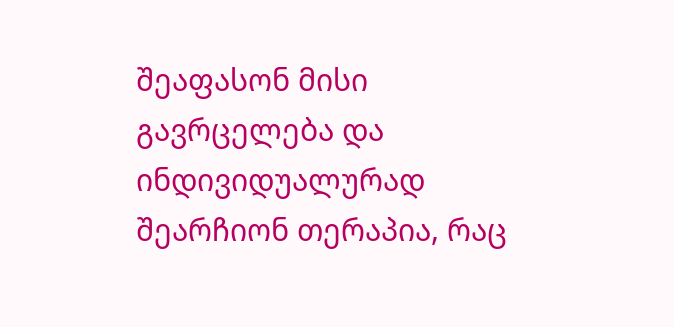შეაფასონ მისი გავრცელება და ინდივიდუალურად შეარჩიონ თერაპია, რაც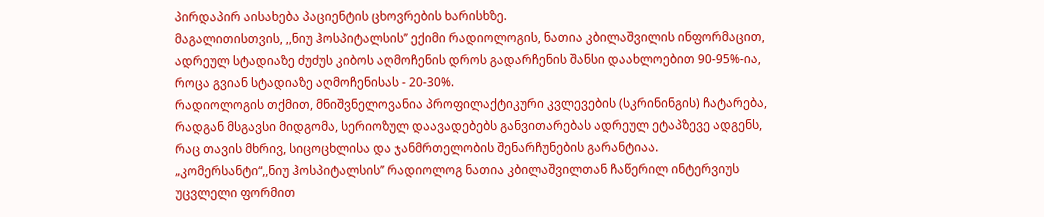პირდაპირ აისახება პაციენტის ცხოვრების ხარისხზე.
მაგალითისთვის, ,,ნიუ ჰოსპიტალსის’’ ექიმი რადიოლოგის, ნათია კბილაშვილის ინფორმაცით, ადრეულ სტადიაზე ძუძუს კიბოს აღმოჩენის დროს გადარჩენის შანსი დაახლოებით 90-95%-ია, როცა გვიან სტადიაზე აღმოჩენისას - 20-30%.
რადიოლოგის თქმით, მნიშვნელოვანია პროფილაქტიკური კვლევების (სკრინინგის) ჩატარება, რადგან მსგავსი მიდგომა, სერიოზულ დაავადებებს განვითარებას ადრეულ ეტაპზევე ადგენს, რაც თავის მხრივ, სიცოცხლისა და ჯანმრთელობის შენარჩუნების გარანტიაა.
„კომერსანტი“,,ნიუ ჰოსპიტალსის’’ რადიოლოგ ნათია კბილაშვილთან ჩაწერილ ინტერვიუს უცვლელი ფორმით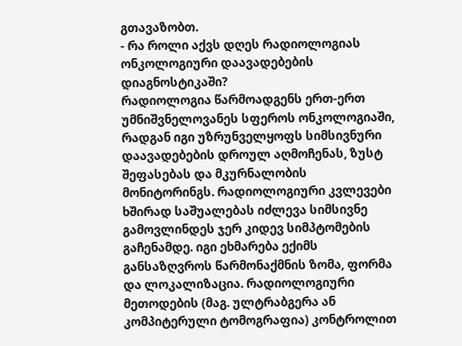გთავაზობთ.
- რა როლი აქვს დღეს რადიოლოგიას ონკოლოგიური დაავადებების დიაგნოსტიკაში?
რადიოლოგია წარმოადგენს ერთ-ერთ უმნიშვნელოვანეს სფეროს ონკოლოგიაში, რადგან იგი უზრუნველყოფს სიმსივნური დაავადებების დროულ აღმოჩენას, ზუსტ შეფასებას და მკურნალობის მონიტორინგს. რადიოლოგიური კვლევები ხშირად საშუალებას იძლევა სიმსივნე გამოვლინდეს ჯერ კიდევ სიმპტომების გაჩენამდე. იგი ეხმარება ექიმს განსაზღვროს წარმონაქმნის ზომა, ფორმა და ლოკალიზაცია. რადიოლოგიური მეთოდების (მაგ. ულტრაბგერა ან კომპიტერული ტომოგრაფია) კონტროლით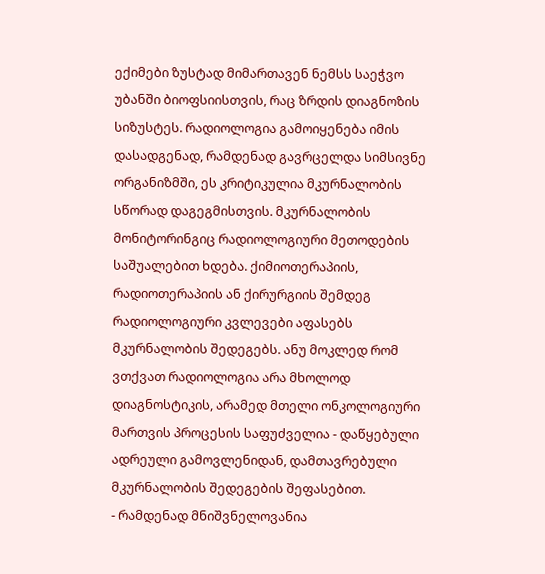ექიმები ზუსტად მიმართავენ ნემსს საეჭვო უბანში ბიოფსიისთვის, რაც ზრდის დიაგნოზის სიზუსტეს. რადიოლოგია გამოიყენება იმის დასადგენად, რამდენად გავრცელდა სიმსივნე ორგანიზმში, ეს კრიტიკულია მკურნალობის სწორად დაგეგმისთვის. მკურნალობის მონიტორინგიც რადიოლოგიური მეთოდების საშუალებით ხდება. ქიმიოთერაპიის, რადიოთერაპიის ან ქირურგიის შემდეგ რადიოლოგიური კვლევები აფასებს მკურნალობის შედეგებს. ანუ მოკლედ რომ ვთქვათ რადიოლოგია არა მხოლოდ დიაგნოსტიკის, არამედ მთელი ონკოლოგიური მართვის პროცესის საფუძველია - დაწყებული ადრეული გამოვლენიდან, დამთავრებული მკურნალობის შედეგების შეფასებით.
- რამდენად მნიშვნელოვანია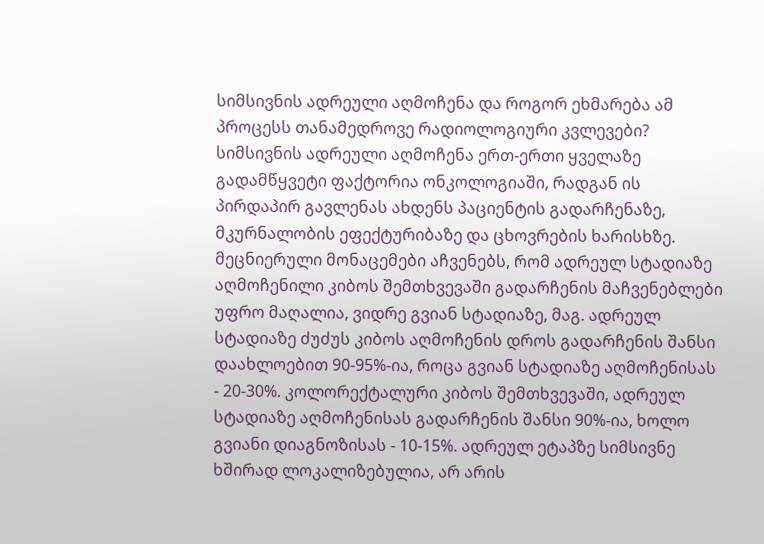სიმსივნის ადრეული აღმოჩენა და როგორ ეხმარება ამ პროცესს თანამედროვე რადიოლოგიური კვლევები?
სიმსივნის ადრეული აღმოჩენა ერთ-ერთი ყველაზე გადამწყვეტი ფაქტორია ონკოლოგიაში, რადგან ის პირდაპირ გავლენას ახდენს პაციენტის გადარჩენაზე, მკურნალობის ეფექტურიბაზე და ცხოვრების ხარისხზე. მეცნიერული მონაცემები აჩვენებს, რომ ადრეულ სტადიაზე აღმოჩენილი კიბოს შემთხვევაში გადარჩენის მაჩვენებლები უფრო მაღალია, ვიდრე გვიან სტადიაზე, მაგ. ადრეულ სტადიაზე ძუძუს კიბოს აღმოჩენის დროს გადარჩენის შანსი დაახლოებით 90-95%-ია, როცა გვიან სტადიაზე აღმოჩენისას - 20-30%. კოლორექტალური კიბოს შემთხვევაში, ადრეულ სტადიაზე აღმოჩენისას გადარჩენის შანსი 90%-ია, ხოლო გვიანი დიაგნოზისას - 10-15%. ადრეულ ეტაპზე სიმსივნე ხშირად ლოკალიზებულია, არ არის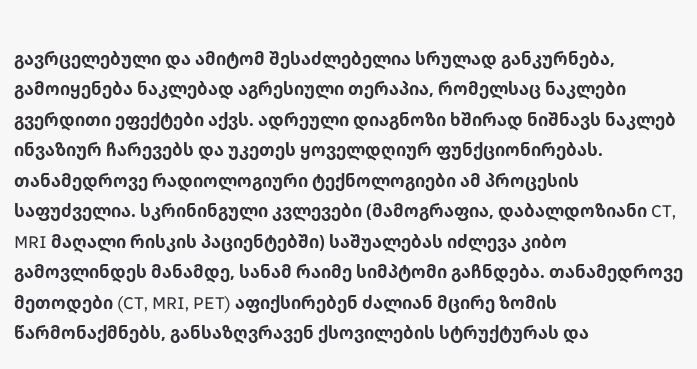გავრცელებული და ამიტომ შესაძლებელია სრულად განკურნება, გამოიყენება ნაკლებად აგრესიული თერაპია, რომელსაც ნაკლები გვერდითი ეფექტები აქვს. ადრეული დიაგნოზი ხშირად ნიშნავს ნაკლებ ინვაზიურ ჩარევებს და უკეთეს ყოველდღიურ ფუნქციონირებას. თანამედროვე რადიოლოგიური ტექნოლოგიები ამ პროცესის საფუძველია. სკრინინგული კვლევები (მამოგრაფია, დაბალდოზიანი CT, MRI მაღალი რისკის პაციენტებში) საშუალებას იძლევა კიბო გამოვლინდეს მანამდე, სანამ რაიმე სიმპტომი გაჩნდება. თანამედროვე მეთოდები (CT, MRI, PET) აფიქსირებენ ძალიან მცირე ზომის წარმონაქმნებს, განსაზღვრავენ ქსოვილების სტრუქტურას და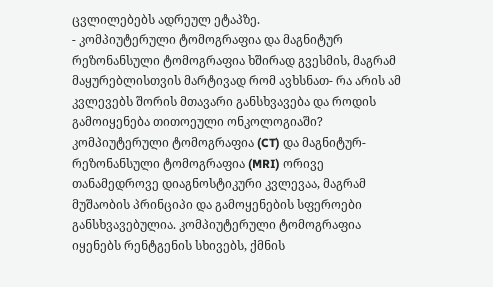ცვლილებებს ადრეულ ეტაპზე.
- კომპიუტერული ტომოგრაფია და მაგნიტურ რეზონანსული ტომოგრაფია ხშირად გვესმის, მაგრამ მაყურებლისთვის მარტივად რომ ავხსნათ- რა არის ამ კვლევებს შორის მთავარი განსხვავება და როდის გამოიყენება თითოეული ონკოლოგიაში?
კომპიუტერული ტომოგრაფია (CT) და მაგნიტურ-რეზონანსული ტომოგრაფია (MRI) ორივე თანამედროვე დიაგნოსტიკური კვლევაა, მაგრამ მუშაობის პრინციპი და გამოყენების სფეროები განსხვავებულია. კომპიუტერული ტომოგრაფია იყენებს რენტგენის სხივებს, ქმნის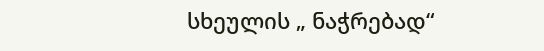სხეულის „ ნაჭრებად“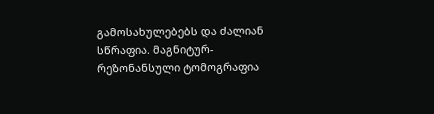გამოსახულებებს და ძალიან სწრაფია. მაგნიტურ-რეზონანსული ტომოგრაფია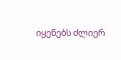იყენებს ძლიერ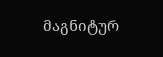მაგნიტურ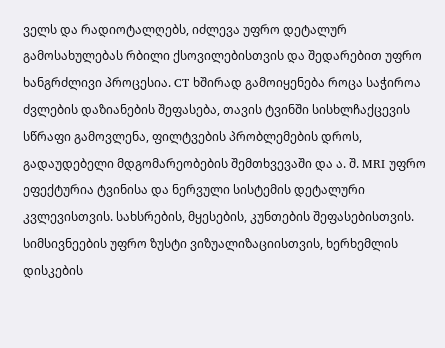ველს და რადიოტალღებს, იძლევა უფრო დეტალურ გამოსახულებას რბილი ქსოვილებისთვის და შედარებით უფრო ხანგრძლივი პროცესია. CT ხშირად გამოიყენება როცა საჭიროა ძვლების დაზიანების შეფასება, თავის ტვინში სისხლჩაქცევის სწრაფი გამოვლენა, ფილტვების პრობლემების დროს, გადაუდებელი მდგომარეობების შემთხვევაში და ა. შ. MRI უფრო ეფექტურია ტვინისა და ნერვული სისტემის დეტალური კვლევისთვის. სახსრების, მყესების, კუნთების შეფასებისთვის. სიმსივნეების უფრო ზუსტი ვიზუალიზაციისთვის, ხერხემლის დისკების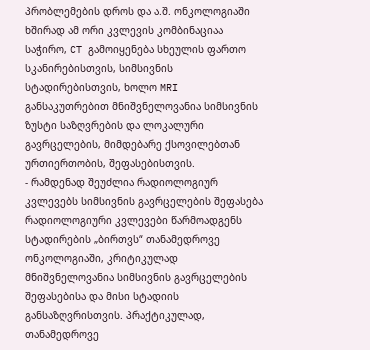პრობლემების დროს და ა.შ. ონკოლოგიაში ხშირად ამ ორი კვლევის კომბინაციაა საჭირო, CT გამოიყენება სხეულის ფართო სკანირებისთვის, სიმსივნის სტადირებისთვის, ხოლო MRI განსაკუთრებით მნიშვნელოვანია სიმსივნის ზუსტი საზღვრების და ლოკალური გავრცელების, მიმდებარე ქსოვილებთან ურთიერთობის, შეფასებისთვის.
- რამდენად შეუძლია რადიოლოგიურ კვლევებს სიმსივნის გავრცელების შეფასება
რადიოლოგიური კვლევები წარმოადგენს სტადირების „ბირთვს“ თანამედროვე ონკოლოგიაში, კრიტიკულად მნიშვნელოვანია სიმსივნის გავრცელების შეფასებისა და მისი სტადიის განსაზღვრისთვის. პრაქტიკულად, თანამედროვე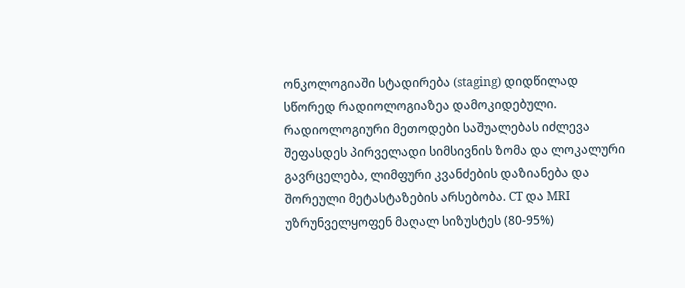ონკოლოგიაში სტადირება (staging) დიდწილად სწორედ რადიოლოგიაზეა დამოკიდებული. რადიოლოგიური მეთოდები საშუალებას იძლევა შეფასდეს პირველადი სიმსივნის ზომა და ლოკალური გავრცელება, ლიმფური კვანძების დაზიანება და შორეული მეტასტაზების არსებობა. CT და MRI უზრუნველყოფენ მაღალ სიზუსტეს (80-95%)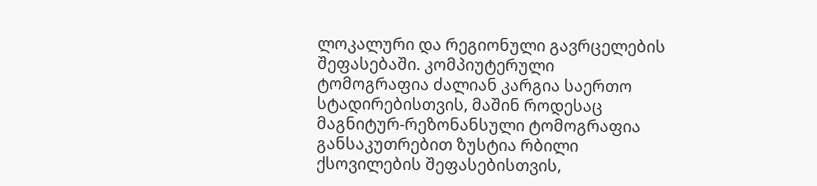ლოკალური და რეგიონული გავრცელების შეფასებაში. კომპიუტერული ტომოგრაფია ძალიან კარგია საერთო სტადირებისთვის, მაშინ როდესაც მაგნიტურ-რეზონანსული ტომოგრაფია განსაკუთრებით ზუსტია რბილი ქსოვილების შეფასებისთვის,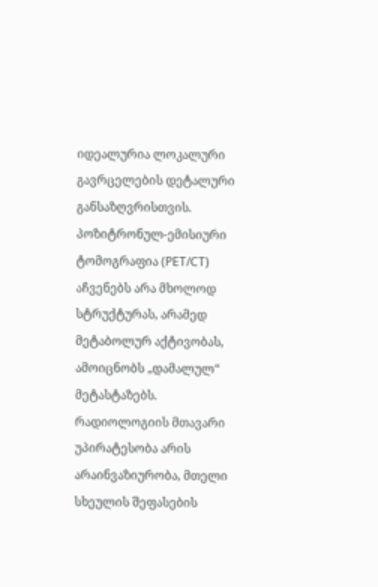იდეალურია ლოკალური გავრცელების დეტალური განსაზღვრისთვის. პოზიტრონულ-ემისიური ტომოგრაფია (PET/CT) აჩვენებს არა მხოლოდ სტრუქტურას, არამედ მეტაბოლურ აქტივობას, ამოიცნობს „დამალულ“ მეტასტაზებს. რადიოლოგიის მთავარი უპირატესობა არის არაინვაზიურობა, მთელი სხეულის შეფასების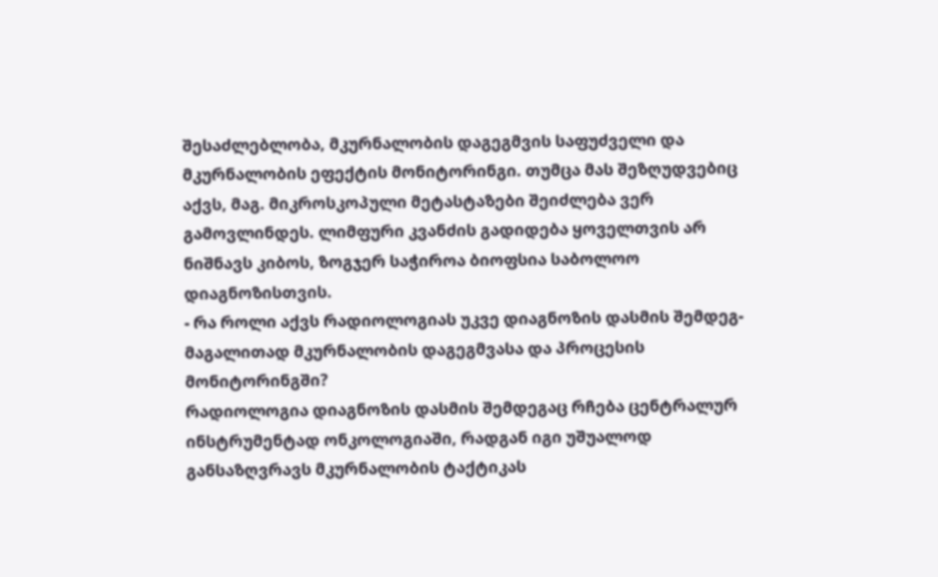შესაძლებლობა, მკურნალობის დაგეგმვის საფუძველი და მკურნალობის ეფექტის მონიტორინგი. თუმცა მას შეზღუდვებიც აქვს, მაგ. მიკროსკოპული მეტასტაზები შეიძლება ვერ გამოვლინდეს. ლიმფური კვანძის გადიდება ყოველთვის არ ნიშნავს კიბოს, ზოგჯერ საჭიროა ბიოფსია საბოლოო დიაგნოზისთვის.
- რა როლი აქვს რადიოლოგიას უკვე დიაგნოზის დასმის შემდეგ-მაგალითად მკურნალობის დაგეგმვასა და პროცესის მონიტორინგში?
რადიოლოგია დიაგნოზის დასმის შემდეგაც რჩება ცენტრალურ ინსტრუმენტად ონკოლოგიაში, რადგან იგი უშუალოდ განსაზღვრავს მკურნალობის ტაქტიკას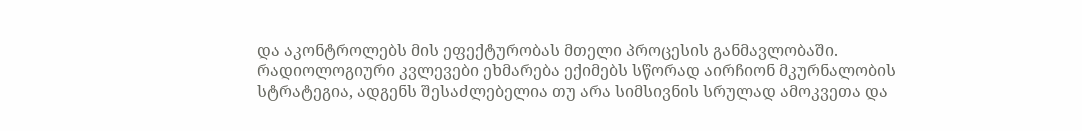და აკონტროლებს მის ეფექტურობას მთელი პროცესის განმავლობაში. რადიოლოგიური კვლევები ეხმარება ექიმებს სწორად აირჩიონ მკურნალობის სტრატეგია, ადგენს შესაძლებელია თუ არა სიმსივნის სრულად ამოკვეთა და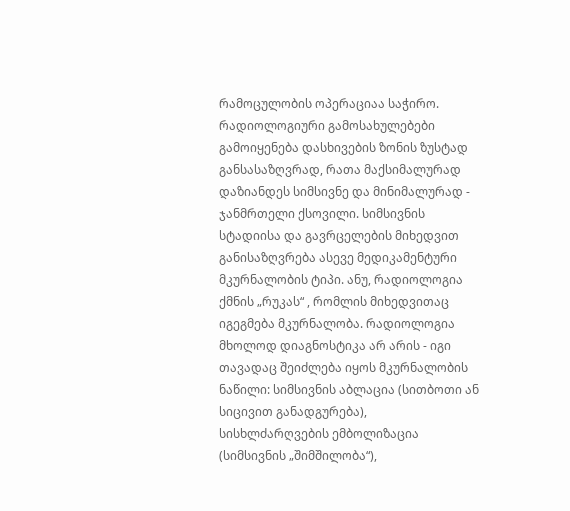რამოცულობის ოპერაციაა საჭირო. რადიოლოგიური გამოსახულებები გამოიყენება დასხივების ზონის ზუსტად განსასაზღვრად, რათა მაქსიმალურად დაზიანდეს სიმსივნე და მინიმალურად - ჯანმრთელი ქსოვილი. სიმსივნის სტადიისა და გავრცელების მიხედვით განისაზღვრება ასევე მედიკამენტური მკურნალობის ტიპი. ანუ, რადიოლოგია ქმნის „რუკას“ , რომლის მიხედვითაც იგეგმება მკურნალობა. რადიოლოგია მხოლოდ დიაგნოსტიკა არ არის - იგი თავადაც შეიძლება იყოს მკურნალობის ნაწილი: სიმსივნის აბლაცია (სითბოთი ან სიცივით განადგურება), სისხლძარღვების ემბოლიზაცია (სიმსივნის „შიმშილობა“),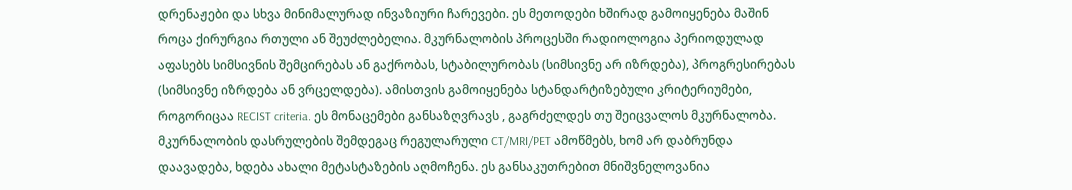დრენაჟები და სხვა მინიმალურად ინვაზიური ჩარევები. ეს მეთოდები ხშირად გამოიყენება მაშინ როცა ქირურგია რთული ან შეუძლებელია. მკურნალობის პროცესში რადიოლოგია პერიოდულად აფასებს სიმსივნის შემცირებას ან გაქრობას, სტაბილურობას (სიმსივნე არ იზრდება), პროგრესირებას (სიმსივნე იზრდება ან ვრცელდება). ამისთვის გამოიყენება სტანდარტიზებული კრიტერიუმები, როგორიცაა RECIST criteria. ეს მონაცემები განსაზღვრავს , გაგრძელდეს თუ შეიცვალოს მკურნალობა. მკურნალობის დასრულების შემდეგაც რეგულარული CT/MRI/PET ამოწმებს, ხომ არ დაბრუნდა დაავადება, ხდება ახალი მეტასტაზების აღმოჩენა. ეს განსაკუთრებით მნიშვნელოვანია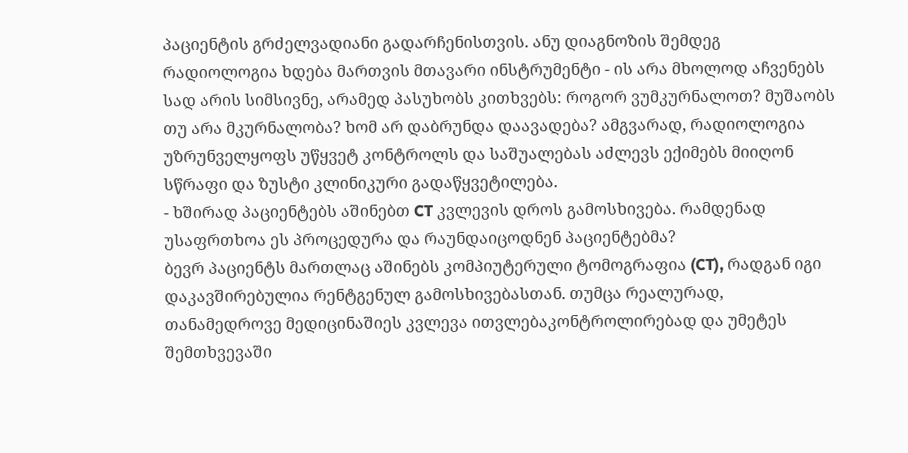პაციენტის გრძელვადიანი გადარჩენისთვის. ანუ დიაგნოზის შემდეგ რადიოლოგია ხდება მართვის მთავარი ინსტრუმენტი - ის არა მხოლოდ აჩვენებს სად არის სიმსივნე, არამედ პასუხობს კითხვებს: როგორ ვუმკურნალოთ? მუშაობს თუ არა მკურნალობა? ხომ არ დაბრუნდა დაავადება? ამგვარად, რადიოლოგია უზრუნველყოფს უწყვეტ კონტროლს და საშუალებას აძლევს ექიმებს მიიღონ სწრაფი და ზუსტი კლინიკური გადაწყვეტილება.
- ხშირად პაციენტებს აშინებთ CT კვლევის დროს გამოსხივება. რამდენად უსაფრთხოა ეს პროცედურა და რაუნდაიცოდნენ პაციენტებმა?
ბევრ პაციენტს მართლაც აშინებს კომპიუტერული ტომოგრაფია (CT), რადგან იგი დაკავშირებულია რენტგენულ გამოსხივებასთან. თუმცა რეალურად, თანამედროვე მედიცინაშიეს კვლევა ითვლებაკონტროლირებად და უმეტეს შემთხვევაში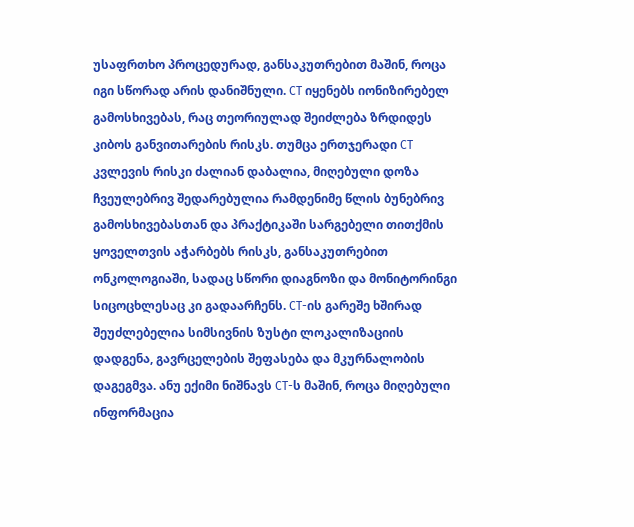უსაფრთხო პროცედურად, განსაკუთრებით მაშინ, როცა იგი სწორად არის დანიშნული. CT იყენებს იონიზირებელ გამოსხივებას, რაც თეორიულად შეიძლება ზრდიდეს კიბოს განვითარების რისკს. თუმცა ერთჯერადი CT კვლევის რისკი ძალიან დაბალია, მიღებული დოზა ჩვეულებრივ შედარებულია რამდენიმე წლის ბუნებრივ გამოსხივებასთან და პრაქტიკაში სარგებელი თითქმის ყოველთვის აჭარბებს რისკს, განსაკუთრებით ონკოლოგიაში, სადაც სწორი დიაგნოზი და მონიტორინგი სიცოცხლესაც კი გადაარჩენს. CT-ის გარეშე ხშირად შეუძლებელია სიმსივნის ზუსტი ლოკალიზაციის დადგენა, გავრცელების შეფასება და მკურნალობის დაგეგმვა. ანუ ექიმი ნიშნავს CT-ს მაშინ, როცა მიღებული ინფორმაცია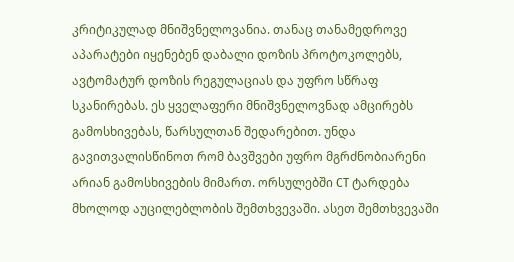კრიტიკულად მნიშვნელოვანია. თანაც თანამედროვე აპარატები იყენებენ დაბალი დოზის პროტოკოლებს, ავტომატურ დოზის რეგულაციას და უფრო სწრაფ სკანირებას. ეს ყველაფერი მნიშვნელოვნად ამცირებს გამოსხივებას, წარსულთან შედარებით. უნდა გავითვალისწინოთ რომ ბავშვები უფრო მგრძნობიარენი არიან გამოსხივების მიმართ. ორსულებში CT ტარდება მხოლოდ აუცილებლობის შემთხვევაში. ასეთ შემთხვევაში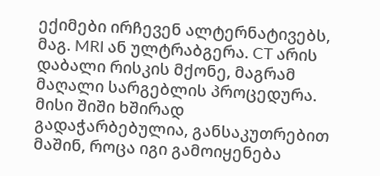ექიმები ირჩევენ ალტერნატივებს, მაგ. MRI ან ულტრაბგერა. CT არის დაბალი რისკის მქონე, მაგრამ მაღალი სარგებლის პროცედურა. მისი შიში ხშირად გადაჭარბებულია, განსაკუთრებით მაშინ, როცა იგი გამოიყენება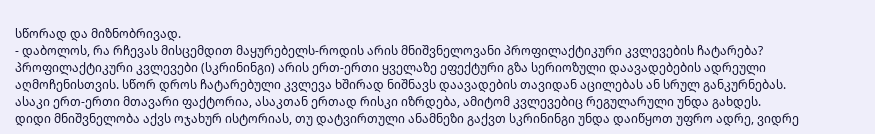სწორად და მიზნობრივად.
- დაბოლოს, რა რჩევას მისცემდით მაყურებელს-როდის არის მნიშვნელოვანი პროფილაქტიკური კვლევების ჩატარება?
პროფილაქტიკური კვლევები (სკრინინგი) არის ერთ-ერთი ყველაზე ეფექტური გზა სერიოზული დაავადებების ადრეული აღმოჩენისთვის. სწორ დროს ჩატარებული კვლევა ხშირად ნიშნავს დაავადების თავიდან აცილებას ან სრულ განკურნებას. ასაკი ერთ-ერთი მთავარი ფაქტორია, ასაკთან ერთად რისკი იზრდება, ამიტომ კვლევებიც რეგულარული უნდა გახდეს. დიდი მნიშვნელობა აქვს ოჯახურ ისტორიას, თუ დატვირთული ანამნეზი გაქვთ სკრინინგი უნდა დაიწყოთ უფრო ადრე, ვიდრე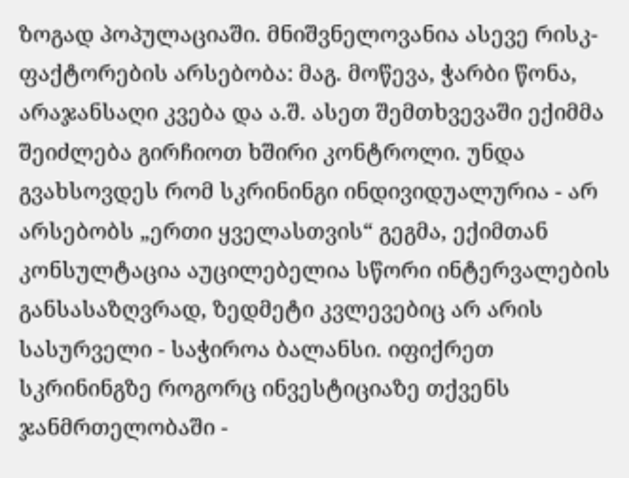ზოგად პოპულაციაში. მნიშვნელოვანია ასევე რისკ-ფაქტორების არსებობა: მაგ. მოწევა, ჭარბი წონა, არაჯანსაღი კვება და ა.შ. ასეთ შემთხვევაში ექიმმა შეიძლება გირჩიოთ ხშირი კონტროლი. უნდა გვახსოვდეს რომ სკრინინგი ინდივიდუალურია - არ არსებობს „ერთი ყველასთვის“ გეგმა, ექიმთან კონსულტაცია აუცილებელია სწორი ინტერვალების განსასაზღვრად, ზედმეტი კვლევებიც არ არის სასურველი - საჭიროა ბალანსი. იფიქრეთ სკრინინგზე როგორც ინვესტიციაზე თქვენს ჯანმრთელობაში -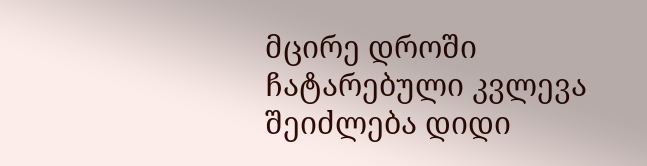მცირე დროში ჩატარებული კვლევა შეიძლება დიდი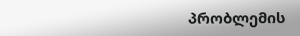პრობლემის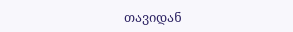თავიდან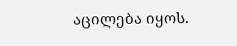აცილება იყოს.